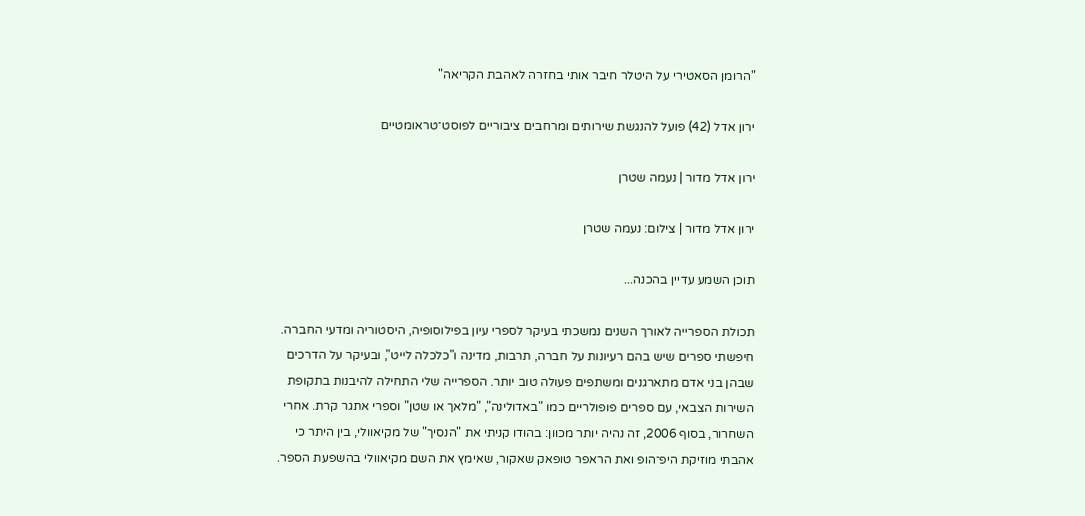"הרומן הסאטירי על היטלר חיבר אותי בחזרה לאהבת הקריאה"

ירון אדל (42) פועל להנגשת שירותים ומרחבים ציבוריים לפוסט־טראומטיים

ירון אדל מדור | נעמה שטרן

ירון אדל מדור | צילום: נעמה שטרן

תוכן השמע עדיין בהכנה...

תכולת הספרייה לאורך השנים נמשכתי בעיקר לספרי עיון בפילוסופיה, היסטוריה ומדעי החברה. חיפשתי ספרים שיש בהם רעיונות על חברה, תרבות, מדינה ו"כלכלה לייט", ובעיקר על הדרכים שבהן בני אדם מתארגנים ומשתפים פעולה טוב יותר. הספרייה שלי התחילה להיבנות בתקופת השירות הצבאי, עם ספרים פופולריים כמו "באדולינה", "מלאך או שטן" וספרי אתגר קרת. אחרי השחרור, בסוף 2006, זה נהיה יותר מכוון: בהודו קניתי את "הנסיך" של מקיאוולי, בין היתר כי אהבתי מוזיקת היפ־הופ ואת הראפר טופאק שאקור, שאימץ את השם מקיאוולי בהשפעת הספר.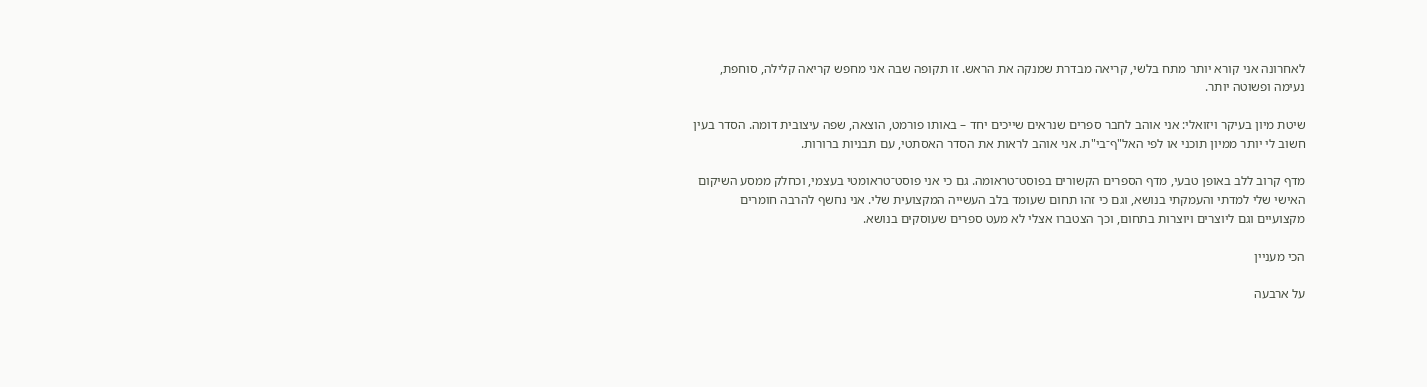לאחרונה אני קורא יותר מתח בלשי, קריאה מבדרת שמנקה את הראש. זו תקופה שבה אני מחפש קריאה קלילה, סוחפת, נעימה ופשוטה יותר.

שיטת מיון בעיקר ויזואלי: אני אוהב לחבר ספרים שנראים שייכים יחד – באותו פורמט, הוצאה, שפה עיצובית דומה. הסדר בעין חשוב לי יותר ממיון תוכני או לפי האל"ף־בי"ת. אני אוהב לראות את הסדר האסתטי, עם תבניות ברורות.

מדף קרוב ללב באופן טבעי, מדף הספרים הקשורים בפוסט־טראומה. גם כי אני פוסט־טראומטי בעצמי, וכחלק ממסע השיקום האישי שלי למדתי והעמקתי בנושא, וגם כי זהו תחום שעומד בלב העשייה המקצועית שלי. אני נחשף להרבה חומרים מקצועיים וגם ליוצרים ויוצרות בתחום, וכך הצטברו אצלי לא מעט ספרים שעוסקים בנושא.

הכי מעניין

על ארבעה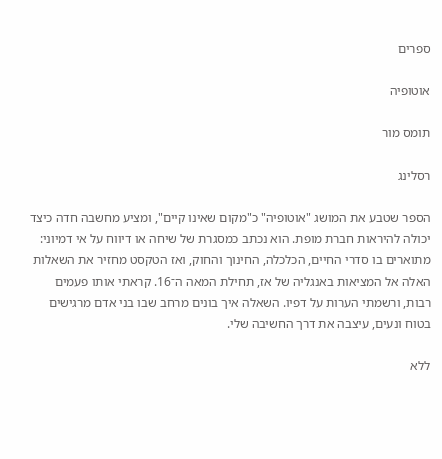ספרים

אוטופיה

תומס מור

רסלינג

הספר שטבע את המושג "אוטופיה" כ"מקום שאינו קיים", ומציע מחשבה חדה כיצד יכולה להיראות חברת מופת. הוא נכתב כמסגרת של שיחה או דיווח על אי דמיוני: מתוארים בו סדרי החיים, הכלכלה, החינוך והחוק, ואז הטקסט מחזיר את השאלות האלה אל המציאות באנגליה של אז, תחילת המאה ה־16. קראתי אותו פעמים רבות, ורשמתי הערות על דפיו. השאלה איך בונים מרחב שבו בני אדם מרגישים בטוח ונעים, עיצבה את דרך החשיבה שלי.

ללא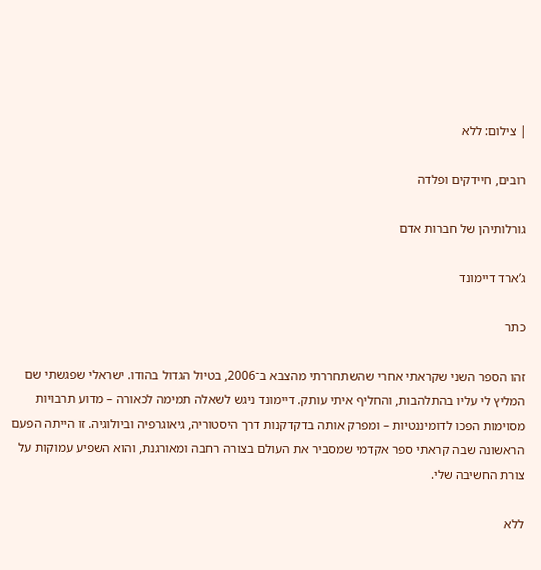| צילום: ללא

רובים, חיידקים ופלדה

גורלותיהן של חברות אדם

ג’ארד דיימונד

כתר

זהו הספר השני שקראתי אחרי שהשתחררתי מהצבא ב־2006, בטיול הגדול בהודו. ישראלי שפגשתי שם המליץ לי עליו בהתלהבות, והחליף איתי עותק. דיימונד ניגש לשאלה תמימה לכאורה – מדוע תרבויות מסוימות הפכו לדומיננטיות – ומפרק אותה בדקדקנות דרך היסטוריה, גיאוגרפיה וביולוגיה. זו הייתה הפעם הראשונה שבה קראתי ספר אקדמי שמסביר את העולם בצורה רחבה ומאורגנת, והוא השפיע עמוקות על צורת החשיבה שלי.

ללא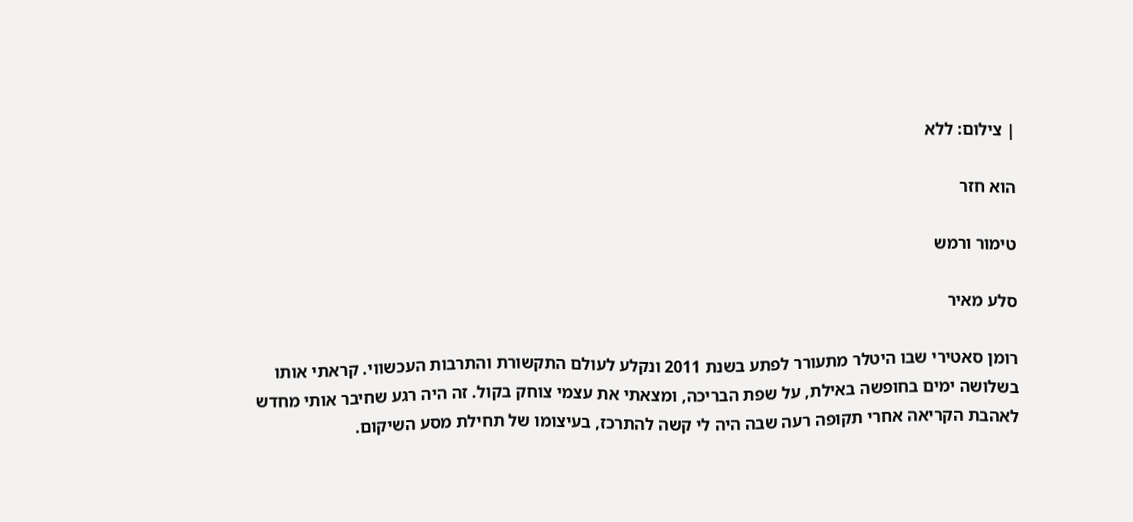| צילום: ללא

הוא חזר

טימור ורמש

סלע מאיר

רומן סאטירי שבו היטלר מתעורר לפתע בשנת 2011 ונקלע לעולם התקשורת והתרבות העכשווי. קראתי אותו בשלושה ימים בחופשה באילת, על שפת הבריכה, ומצאתי את עצמי צוחק בקול. זה היה רגע שחיבר אותי מחדש לאהבת הקריאה אחרי תקופה רעה שבה היה לי קשה להתרכז, בעיצומו של תחילת מסע השיקום.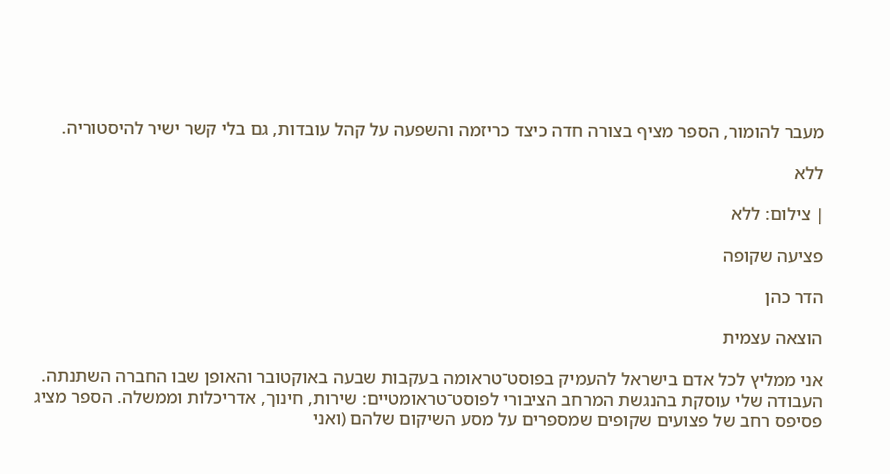מעבר להומור, הספר מציף בצורה חדה כיצד כריזמה והשפעה על קהל עובדות, גם בלי קשר ישיר להיסטוריה.

ללא

| צילום: ללא

פציעה שקופה

הדר כהן

הוצאה עצמית

אני ממליץ לכל אדם בישראל להעמיק בפוסט־טראומה בעקבות שבעה באוקטובר והאופן שבו החברה השתנתה. העבודה שלי עוסקת בהנגשת המרחב הציבורי לפוסט־טראומטיים: שירות, חינוך, אדריכלות וממשלה. הספר מציג פסיפס רחב של פצועים שקופים שמספרים על מסע השיקום שלהם (ואני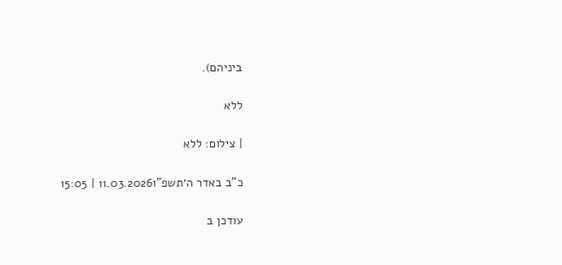ביניהם).

ללא

| צילום: ללא

כ"ב באדר ה׳תשפ"ו11.03.2026 | 15:05

עודכן ב